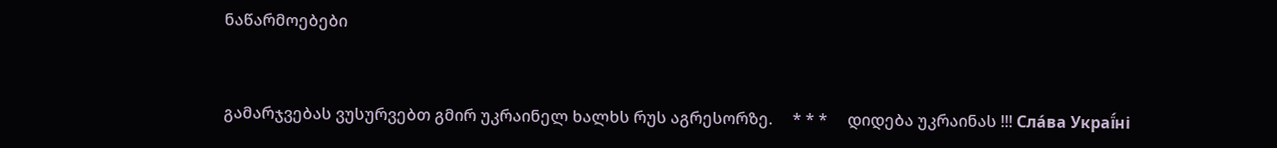ნაწარმოებები


გამარჯვებას ვუსურვებთ გმირ უკრაინელ ხალხს რუს აგრესორზე.     * * *     დიდება უკრაინას !!! Сла́ва Украї́ні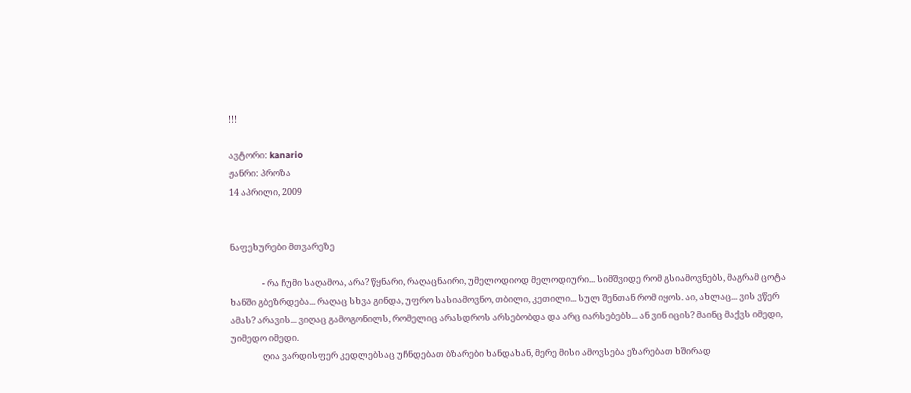!!!

ავტორი: kanario
ჟანრი: პროზა
14 აპრილი, 2009


ნაფეხურები მთვარეზე

                - რა ჩუმი საღამოა, არა? წყნარი, რაღაცნაირი, უმელოდიოდ მელოდიური... სიმშვიდე რომ გსიამოვნებს, მაგრამ ცოტა ხანში გბეზრდება... რაღაც სხვა გინდა, უფრო სასიამოვნო, თბილი, კეთილი... სულ შენთან რომ იყოს. აი, ახლაც... ვის ვწერ ამას? არავის... ვიღაც გამოგონილს, რომელიც არასდროს არსებობდა და არც იარსებებს... ან ვინ იცის? მაინც მაქვს იმედი, უიმედო იმედი.
                ღია ვარდისფერ კედლებსაც უჩნდებათ ბზარები ხანდახან, მერე მისი ამოვსება ეზარებათ ხშირად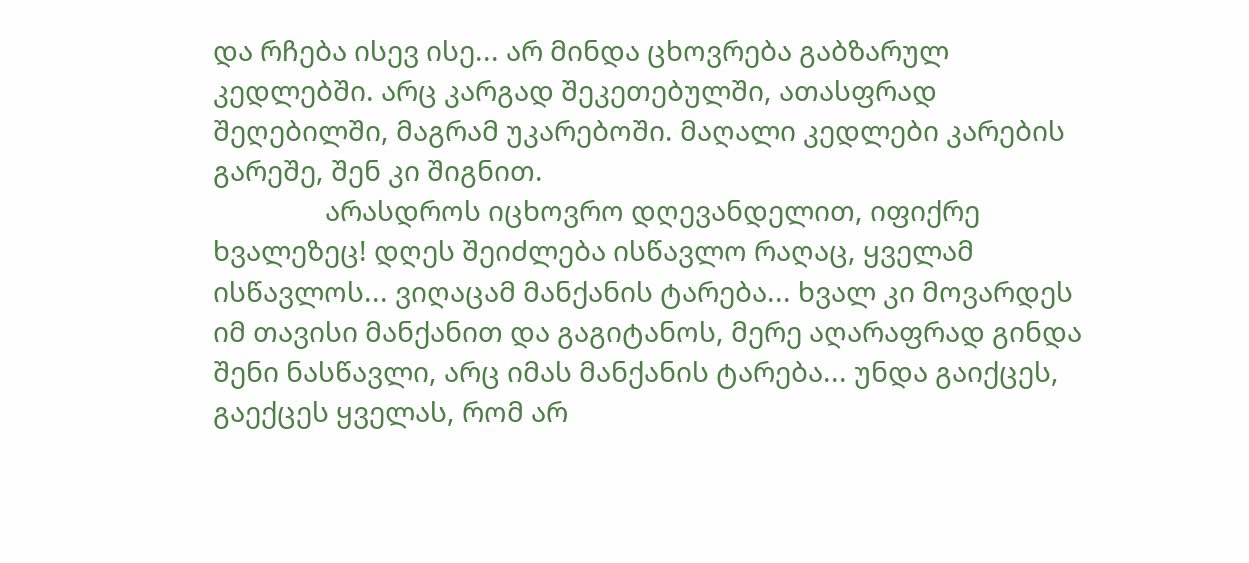და რჩება ისევ ისე... არ მინდა ცხოვრება გაბზარულ კედლებში. არც კარგად შეკეთებულში, ათასფრად შეღებილში, მაგრამ უკარებოში. მაღალი კედლები კარების გარეშე, შენ კი შიგნით.
                არასდროს იცხოვრო დღევანდელით, იფიქრე ხვალეზეც! დღეს შეიძლება ისწავლო რაღაც, ყველამ ისწავლოს... ვიღაცამ მანქანის ტარება... ხვალ კი მოვარდეს იმ თავისი მანქანით და გაგიტანოს, მერე აღარაფრად გინდა შენი ნასწავლი, არც იმას მანქანის ტარება... უნდა გაიქცეს, გაექცეს ყველას, რომ არ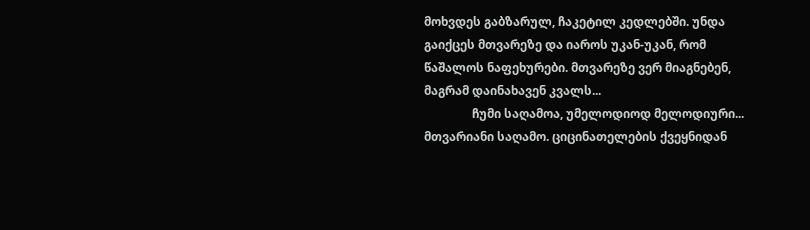მოხვდეს გაბზარულ, ჩაკეტილ კედლებში. უნდა გაიქცეს მთვარეზე და იაროს უკან-უკან, რომ წაშალოს ნაფეხურები. მთვარეზე ვერ მიაგნებენ, მაგრამ დაინახავენ კვალს...
                ჩუმი საღამოა, უმელოდიოდ მელოდიური... მთვარიანი საღამო. ციცინათელების ქვეყნიდან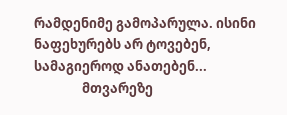რამდენიმე გამოპარულა. ისინი ნაფეხურებს არ ტოვებენ, სამაგიეროდ ანათებენ...
                მთვარეზე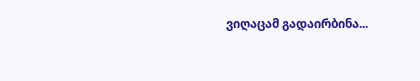ვიღაცამ გადაირბინა...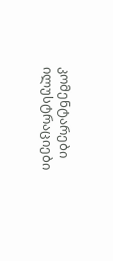კომენტარები ილუსტრაციები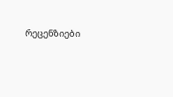რეცენზიები